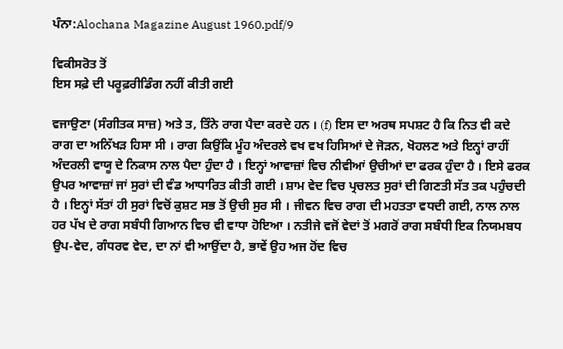ਪੰਨਾ:Alochana Magazine August 1960.pdf/9

ਵਿਕੀਸਰੋਤ ਤੋਂ
ਇਸ ਸਫ਼ੇ ਦੀ ਪਰੂਫ਼ਰੀਡਿੰਗ ਨਹੀਂ ਕੀਤੀ ਗਈ

ਵਜਾਉਣਾ (ਸੰਗੀਤਕ ਸਾਜ਼) ਅਤੇ ਤ, ਤਿੰਨੇ ਰਾਗ ਪੈਦਾ ਕਰਦੇ ਹਨ । (f) ਇਸ ਦਾ ਅਰਥ ਸਪਸ਼ਟ ਹੈ ਕਿ ਨਿਤ ਵੀ ਕਦੇ ਰਾਗ ਦਾ ਅਨਿੱਖੜ ਹਿਸਾ ਸੀ । ਰਾਗ ਕਿਉਂਕਿ ਮੂੰਹ ਅੰਦਰਲੇ ਵਖ ਵਖ ਹਿਸਿਆਂ ਦੇ ਜੋੜਨ, ਖੋਹਲਣ ਅਤੇ ਇਨ੍ਹਾਂ ਰਾਹੀਂ ਅੰਦਰਲੀ ਵਾਯੂ ਦੇ ਨਿਕਾਸ ਨਾਲ ਪੈਦਾ ਹੁੰਦਾ ਹੈ । ਇਨ੍ਹਾਂ ਆਵਾਜ਼ਾਂ ਵਿਚ ਨੀਵੀਆਂ ਉਚੀਆਂ ਦਾ ਫਰਕ ਹੁੰਦਾ ਹੈ । ਇਸੇ ਫਰਕ ਉਪਰ ਆਵਾਜ਼ਾਂ ਜਾਂ ਸੁਰਾਂ ਦੀ ਵੰਡ ਆਧਾਰਿਤ ਕੀਤੀ ਗਈ । ਸ਼ਾਮ ਵੇਦ ਵਿਚ ਪ੍ਰਚਲਤ ਸੁਰਾਂ ਦੀ ਗਿਣਤੀ ਸੱਤ ਤਕ ਪਹੁੰਚਦੀ ਹੈ । ਇਨ੍ਹਾਂ ਸੱਤਾਂ ਹੀ ਸੁਰਾਂ ਵਿਚੋਂ ਕੁਸ਼ਟ ਸਭ ਤੋਂ ਉਚੀ ਸੁਰ ਸੀ । ਜੀਵਨ ਵਿਚ ਰਾਗ ਦੀ ਮਹਤਤਾ ਵਧਦੀ ਗਈ, ਨਾਲ ਨਾਲ ਹਰ ਪੱਖ ਦੇ ਰਾਗ ਸਬੰਧੀ ਗਿਆਨ ਵਿਚ ਵੀ ਵਾਧਾ ਹੋਇਆ । ਨਤੀਜੇ ਵਜੋਂ ਵੇਦਾਂ ਤੋਂ ਮਗਰੋਂ ਰਾਗ ਸਬੰਧੀ ਇਕ ਨਿਯਮਬਧ ਉਪ-ਵੇਦ, ਗੰਧਰਵ ਵੇਦ, ਦਾ ਨਾਂ ਵੀ ਆਉਂਦਾ ਹੈ, ਭਾਵੇਂ ਉਹ ਅਜ ਹੋਂਦ ਵਿਚ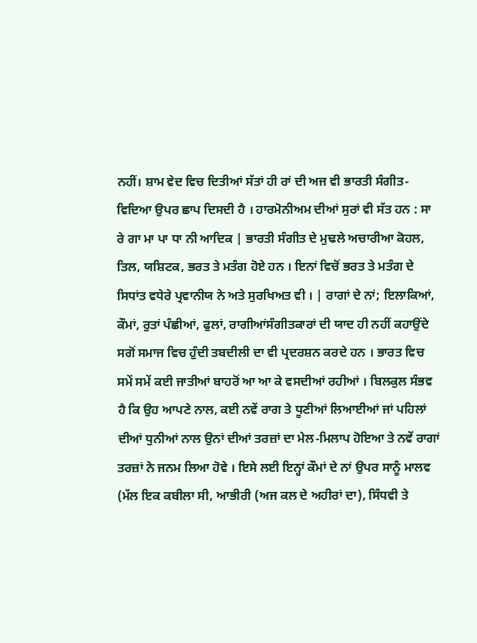ਨਹੀਂ। ਸ਼ਾਮ ਵੇਦ ਵਿਚ ਦਿਤੀਆਂ ਸੱਤਾਂ ਹੀ ਰਾਂ ਦੀ ਅਜ ਵੀ ਭਾਰਤੀ ਸੰਗੀਤ-ਵਿਦਿਆ ਉਪਰ ਛਾਪ ਦਿਸਦੀ ਹੈ । ਹਾਰਮੋਨੀਅਮ ਦੀਆਂ ਸੁਰਾਂ ਵੀ ਸੱਤ ਹਨ : ਸਾ ਰੇ ਗਾ ਮਾ ਪਾ ਧਾ ਨੀ ਆਦਿਕ | ਭਾਰਤੀ ਸੰਗੀਤ ਦੇ ਮੁਢਲੇ ਅਚਾਰੀਆ ਕੋਹਲ, ਤਿਲ, ਯਸ਼ਿਟਕ, ਭਰਤ ਤੇ ਮਤੰਗ ਹੋਏ ਹਨ । ਇਨਾਂ ਵਿਚੋਂ ਭਰਤ ਤੇ ਮਤੰਗ ਦੇ ਸਿਧਾਂਤ ਵਧੇਰੇ ਪ੍ਰਵਾਨੀਯ ਨੇ ਅਤੇ ਸੁਰਖਿਅਤ ਵੀ । | ਰਾਗਾਂ ਦੇ ਨਾਂ; ਇਲਾਕਿਆਂ, ਕੌਮਾਂ, ਰੁਤਾਂ ਪੰਛੀਆਂ, ਫੁਲਾਂ, ਰਾਗੀਆਂਸੰਗੀਤਕਾਰਾਂ ਦੀ ਯਾਦ ਹੀ ਨਹੀਂ ਕਹਾਉਂਦੇ ਸਗੋਂ ਸਮਾਜ ਵਿਚ ਹੁੰਦੀ ਤਬਦੀਲੀ ਦਾ ਵੀ ਪ੍ਰਦਰਸ਼ਨ ਕਰਦੇ ਹਨ । ਭਾਰਤ ਵਿਚ ਸਮੇਂ ਸਮੇਂ ਕਈ ਜਾਤੀਆਂ ਬਾਹਰੋਂ ਆ ਆ ਕੇ ਵਸਦੀਆਂ ਰਹੀਆਂ । ਬਿਲਕੁਲ ਸੰਭਵ ਹੈ ਕਿ ਉਹ ਆਪਣੇ ਨਾਲ, ਕਈ ਨਵੇਂ ਰਾਗ ਤੇ ਧੂਣੀਆਂ ਲਿਆਈਆਂ ਜਾਂ ਪਹਿਲਾਂ ਦੀਆਂ ਧੁਨੀਆਂ ਨਾਲ ਉਨਾਂ ਦੀਆਂ ਤਰਜ਼ਾਂ ਦਾ ਮੇਲ-ਮਿਲਾਪ ਹੋਇਆ ਤੇ ਨਵੇਂ ਰਾਗਾਂ ਤਰਜ਼ਾਂ ਨੇ ਜਨਮ ਲਿਆ ਹੋਵੇ । ਇਸੇ ਲਈ ਇਨ੍ਹਾਂ ਕੌਮਾਂ ਦੇ ਨਾਂ ਉਪਰ ਸਾਨੂੰ ਮਾਲਵ (ਮੱਲ ਇਕ ਕਬੀਲਾ ਸੀ, ਆਭੀਰੀ (ਅਜ ਕਲ ਦੇ ਅਹੀਰਾਂ ਦਾ), ਸਿੰਧਵੀ ਤੇ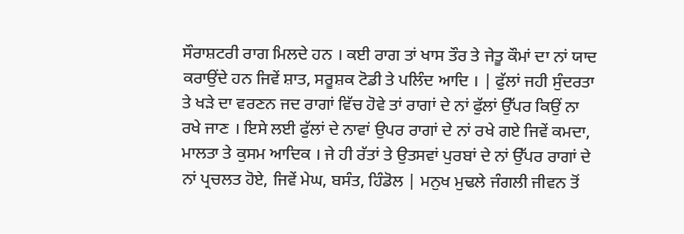ਸੌਰਾਸ਼ਟਰੀ ਰਾਗ ਮਿਲਦੇ ਹਨ । ਕਈ ਰਾਗ ਤਾਂ ਖਾਸ ਤੌਰ ਤੇ ਜੇਤੂ ਕੌਮਾਂ ਦਾ ਨਾਂ ਯਾਦ ਕਰਾਉਂਦੇ ਹਨ ਜਿਵੇਂ ਸ਼ਾਤ, ਸਰੂਸ਼ਕ ਟੋਡੀ ਤੇ ਪਲਿੰਦ ਆਦਿ । | ਫੁੱਲਾਂ ਜਹੀ ਸੁੰਦਰਤਾ ਤੇ ਖੜੇ ਦਾ ਵਰਣਨ ਜਦ ਰਾਗਾਂ ਵਿੱਚ ਹੋਵੇ ਤਾਂ ਰਾਗਾਂ ਦੇ ਨਾਂ ਫੁੱਲਾਂ ਉੱਪਰ ਕਿਉਂ ਨਾ ਰਖੇ ਜਾਣ । ਇਸੇ ਲਈ ਫੁੱਲਾਂ ਦੇ ਨਾਵਾਂ ਉਪਰ ਰਾਗਾਂ ਦੇ ਨਾਂ ਰਖੇ ਗਏ ਜਿਵੇਂ ਕਮਦਾ, ਮਾਲਤਾ ਤੇ ਕੁਸਮ ਆਦਿਕ । ਜੇ ਹੀ ਰੱਤਾਂ ਤੇ ਉਤਸਵਾਂ ਪੁਰਬਾਂ ਦੇ ਨਾਂ ਉੱਪਰ ਰਾਗਾਂ ਦੇ ਨਾਂ ਪ੍ਰਚਲਤ ਹੋਏ, ਜਿਵੇਂ ਮੇਘ, ਬਸੰਤ, ਹਿੰਡੋਲ | ਮਨੁਖ ਮੁਢਲੇ ਜੰਗਲੀ ਜੀਵਨ ਤੋਂ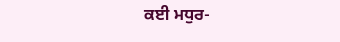ਕਈ ਮਧੁਰ-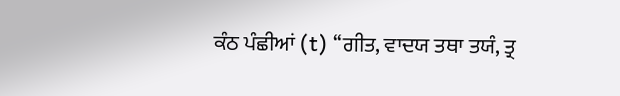ਕੰਠ ਪੰਛੀਆਂ (t) ‘‘ਗੀਤ, ਵਾਦਯ ਤਥਾ ਤਯੰ, ਤ੍ਰ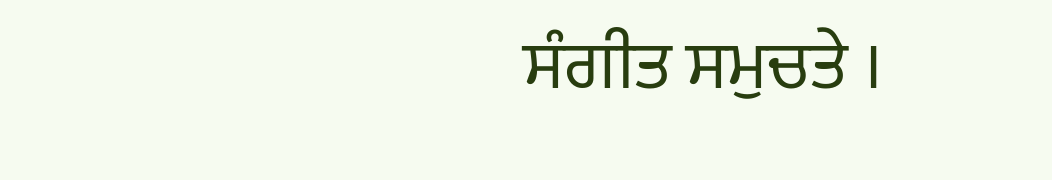ਸੰਗੀਤ ਸਮੁਚਤੇ ।